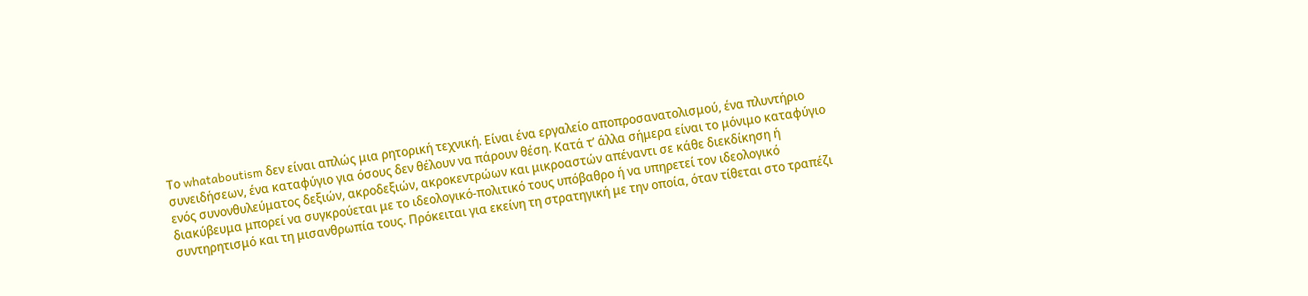Το whataboutism δεν είναι απλώς μια ρητορική τεχνική. Είναι ένα εργαλείο αποπροσανατολισμού, ένα πλυντήριο συνειδήσεων, ένα καταφύγιο για όσους δεν θέλουν να πάρουν θέση. Κατά τ’ άλλα σήμερα είναι το μόνιμο καταφύγιο ενός συνονθυλεύματος δεξιών, ακροδεξιών, ακροκεντρώων και μικροαστών απέναντι σε κάθε διεκδίκηση ή διακύβευμα μπορεί να συγκρούεται με το ιδεολογικό-πολιτικό τους υπόβαθρο ή να υπηρετεί τον ιδεολογικό συντηρητισμό και τη μισανθρωπία τους. Πρόκειται για εκείνη τη στρατηγική με την οποία, όταν τίθεται στο τραπέζι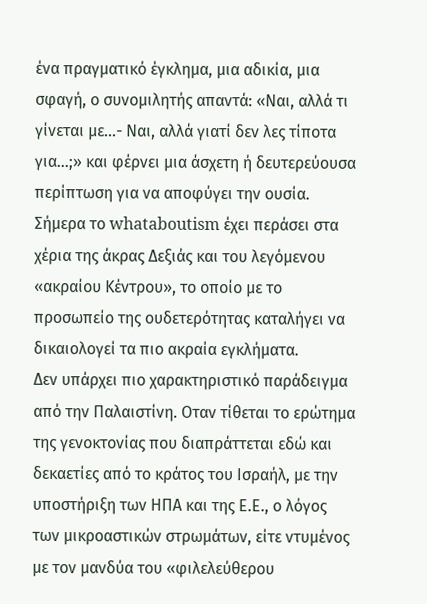ένα πραγματικό έγκλημα, μια αδικία, μια σφαγή, ο συνομιλητής απαντά: «Ναι, αλλά τι γίνεται με…- Ναι, αλλά γιατί δεν λες τίποτα για…;» και φέρνει μια άσχετη ή δευτερεύουσα περίπτωση για να αποφύγει την ουσία.
Σήμερα το whataboutism έχει περάσει στα χέρια της άκρας Δεξιάς και του λεγόμενου «ακραίου Κέντρου», το οποίο με το προσωπείο της ουδετερότητας καταλήγει να δικαιολογεί τα πιο ακραία εγκλήματα.
Δεν υπάρχει πιο χαρακτηριστικό παράδειγμα από την Παλαιστίνη. Οταν τίθεται το ερώτημα της γενοκτονίας που διαπράττεται εδώ και δεκαετίες από το κράτος του Ισραήλ, με την υποστήριξη των ΗΠΑ και της Ε.Ε., ο λόγος των μικροαστικών στρωμάτων, είτε ντυμένος με τον μανδύα του «φιλελεύθερου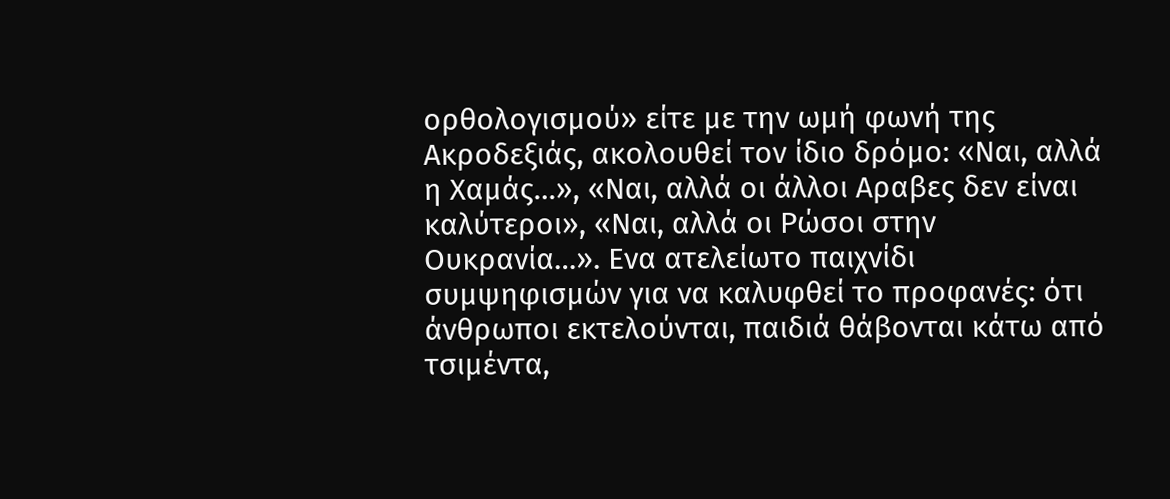ορθολογισμού» είτε με την ωμή φωνή της Ακροδεξιάς, ακολουθεί τον ίδιο δρόμο: «Ναι, αλλά η Χαμάς…», «Ναι, αλλά οι άλλοι Αραβες δεν είναι καλύτεροι», «Ναι, αλλά οι Ρώσοι στην Ουκρανία…». Ενα ατελείωτο παιχνίδι συμψηφισμών για να καλυφθεί το προφανές: ότι άνθρωποι εκτελούνται, παιδιά θάβονται κάτω από τσιμέντα,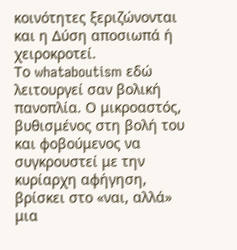κοινότητες ξεριζώνονται και η Δύση αποσιωπά ή χειροκροτεί.
Το whataboutism εδώ λειτουργεί σαν βολική πανοπλία. Ο μικροαστός, βυθισμένος στη βολή του και φοβούμενος να συγκρουστεί με την κυρίαρχη αφήγηση, βρίσκει στο «ναι, αλλά» μια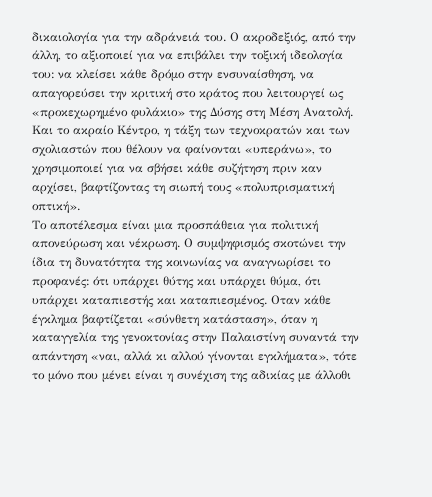δικαιολογία για την αδράνειά του. Ο ακροδεξιός, από την άλλη, το αξιοποιεί για να επιβάλει την τοξική ιδεολογία του: να κλείσει κάθε δρόμο στην ενσυναίσθηση, να απαγορεύσει την κριτική στο κράτος που λειτουργεί ως «προκεχωρημένο φυλάκιο» της Δύσης στη Μέση Ανατολή. Και το ακραίο Κέντρο, η τάξη των τεχνοκρατών και των σχολιαστών που θέλουν να φαίνονται «υπεράνω», το χρησιμοποιεί για να σβήσει κάθε συζήτηση πριν καν αρχίσει, βαφτίζοντας τη σιωπή τους «πολυπρισματική οπτική».
Το αποτέλεσμα είναι μια προσπάθεια για πολιτική απονεύρωση και νέκρωση. Ο συμψηφισμός σκοτώνει την ίδια τη δυνατότητα της κοινωνίας να αναγνωρίσει το προφανές: ότι υπάρχει θύτης και υπάρχει θύμα, ότι υπάρχει καταπιεστής και καταπιεσμένος. Οταν κάθε έγκλημα βαφτίζεται «σύνθετη κατάσταση», όταν η καταγγελία της γενοκτονίας στην Παλαιστίνη συναντά την απάντηση «ναι, αλλά κι αλλού γίνονται εγκλήματα», τότε το μόνο που μένει είναι η συνέχιση της αδικίας με άλλοθι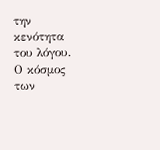την κενότητα του λόγου.
Ο κόσμος των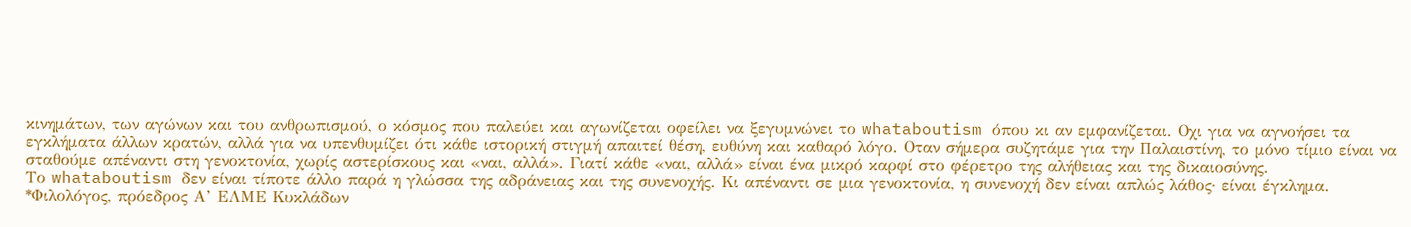κινημάτων, των αγώνων και του ανθρωπισμού, ο κόσμος που παλεύει και αγωνίζεται οφείλει να ξεγυμνώνει το whataboutism όπου κι αν εμφανίζεται. Οχι για να αγνοήσει τα εγκλήματα άλλων κρατών, αλλά για να υπενθυμίζει ότι κάθε ιστορική στιγμή απαιτεί θέση, ευθύνη και καθαρό λόγο. Οταν σήμερα συζητάμε για την Παλαιστίνη, το μόνο τίμιο είναι να σταθούμε απέναντι στη γενοκτονία, χωρίς αστερίσκους και «ναι, αλλά». Γιατί κάθε «ναι, αλλά» είναι ένα μικρό καρφί στο φέρετρο της αλήθειας και της δικαιοσύνης.
Το whataboutism δεν είναι τίποτε άλλο παρά η γλώσσα της αδράνειας και της συνενοχής. Κι απέναντι σε μια γενοκτονία, η συνενοχή δεν είναι απλώς λάθος· είναι έγκλημα.
*Φιλολόγος, πρόεδρος Α’ ΕΛΜΕ Κυκλάδων